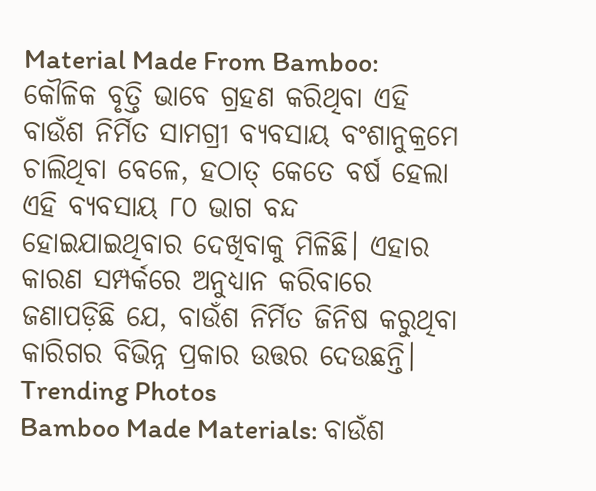Material Made From Bamboo: କୌଳିକ ବୃତ୍ତି ଭାବେ ଗ୍ରହଣ କରିଥିବା ଏହି ବାଉଁଶ ନିର୍ମିତ ସାମଗ୍ରୀ ବ୍ୟବସାୟ ବଂଶାନୁକ୍ରମେ ଚାଲିଥିବା ବେଳେ, ହଠାତ୍ କେତେ ବର୍ଷ ହେଲା ଏହି ବ୍ୟବସାୟ ୮୦ ଭାଗ ବନ୍ଦ ହୋଇଯାଇଥିବାର ଦେଖିବାକୁ ମିଳିଛି। ଏହାର କାରଣ ସମ୍ପର୍କରେ ଅନୁଧ୍ୟାନ କରିବାରେ ଜଣାପଡ଼ିଛି ଯେ, ବାଉଁଶ ନିର୍ମିତ ଜିନିଷ କରୁଥିବା କାରିଗର ବିଭିନ୍ନ ପ୍ରକାର ଉତ୍ତର ଦେଉଛନ୍ତି।
Trending Photos
Bamboo Made Materials: ବାଉଁଶ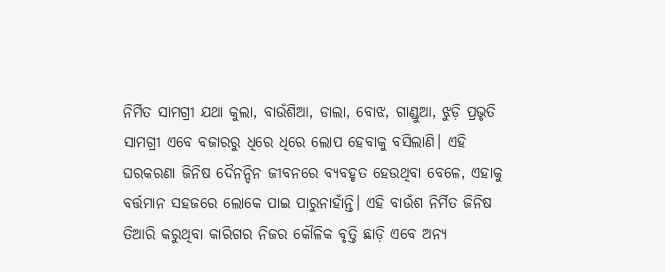ନିର୍ମିତ ସାମଗ୍ରୀ ଯଥା କୁଲା, ବାଉଁଶିଆ, ଡାଲା, ବୋଝ, ଗାଣ୍ଡୁଆ, ଝୁଡ଼ି ପ୍ରଭୃତି ସାମଗ୍ରୀ ଏବେ ବଜାରରୁ ଧିରେ ଧିରେ ଲୋପ ହେବାକୁ ବସିଲାଣି। ଏହି ଘରକରଣା ଜିନିଷ ଦୈନନ୍ଦିନ ଜୀବନରେ ବ୍ୟବହୃତ ହେଉଥିବା ବେଳେ, ଏହାକୁ ବର୍ତ୍ତମାନ ସହଜରେ ଲୋକେ ପାଇ ପାରୁନାହାଁନ୍ତି। ଏହି ବାଉଁଶ ନିର୍ମିତ ଜିନିଷ ତିଆରି କରୁଥିବା କାରିଗର ନିଜର କୌଳିକ ବୃତ୍ତି ଛାଡ଼ି ଏବେ ଅନ୍ୟ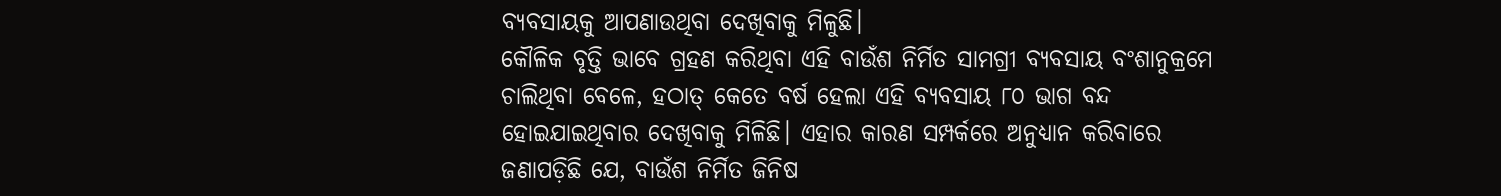ବ୍ୟବସାୟକୁ ଆପଣାଉଥିବା ଦେଖିବାକୁ ମିଳୁଛି।
କୌଳିକ ବୃତ୍ତି ଭାବେ ଗ୍ରହଣ କରିଥିବା ଏହି ବାଉଁଶ ନିର୍ମିତ ସାମଗ୍ରୀ ବ୍ୟବସାୟ ବଂଶାନୁକ୍ରମେ ଚାଲିଥିବା ବେଳେ, ହଠାତ୍ କେତେ ବର୍ଷ ହେଲା ଏହି ବ୍ୟବସାୟ ୮୦ ଭାଗ ବନ୍ଦ ହୋଇଯାଇଥିବାର ଦେଖିବାକୁ ମିଳିଛି। ଏହାର କାରଣ ସମ୍ପର୍କରେ ଅନୁଧ୍ୟାନ କରିବାରେ ଜଣାପଡ଼ିଛି ଯେ, ବାଉଁଶ ନିର୍ମିତ ଜିନିଷ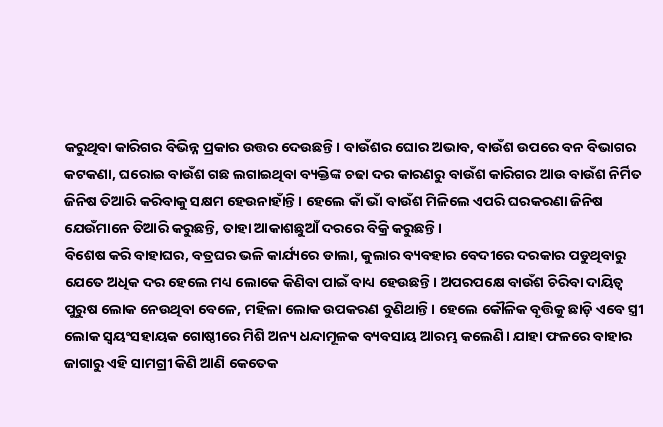କରୁଥିବା କାରିଗର ବିଭିନ୍ନ ପ୍ରକାର ଉତ୍ତର ଦେଉଛନ୍ତି। ବାଉଁଶର ଘୋର ଅଭାବ, ବାଉଁଶ ଉପରେ ବନ ବିଭାଗର କଟକଣା, ଘରୋଇ ବାଉଁଶ ଗଛ ଲଗାଇଥିବା ବ୍ୟକ୍ତିଙ୍କ ଚଢା ଦର କାରଣରୁ ବାଉଁଶ କାରିଗର ଆଉ ବାଉଁଶ ନିର୍ମିତ ଜିନିଷ ତିଆରି କରିବାକୁ ସକ୍ଷମ ହେଉନାହାଁନ୍ତି। ହେଲେ କାଁ ଭାଁ ବାଉଁଶ ମିଳିଲେ ଏପରି ଘରକରଣା ଜିନିଷ ଯେଉଁମାନେ ତିଆରି କରୁଛନ୍ତି, ତାହା ଆକାଶଛୁଆଁ ଦରରେ ବିକ୍ରି କରୁଛନ୍ତି।
ବିଶେଷ କରି ବାହାଘର, ବତ୍ରଘର ଭଳି କାର୍ଯ୍ୟରେ ଡାଲା, କୁଲାର ବ୍ୟବହାର ବେଦୀରେ ଦରକାର ପଡୁଥିବାରୁ ଯେତେ ଅଧିକ ଦର ହେଲେ ମଧ୍ୟ ଲୋକେ କିଣିବା ପାଇଁ ବାଧ୍ୟ ହେଉଛନ୍ତି। ଅପରପକ୍ଷେ ବାଉଁଶ ଚିରିବା ଦାୟିତ୍ୱ ପୁରୁଷ ଲୋକ ନେଉଥିବା ବେଳେ, ମହିଳା ଲୋକ ଉପକରଣ ବୁଣିଥାନ୍ତି। ହେଲେ କୌଳିକ ବୃତ୍ତିକୁ ଛାଡ଼ି ଏବେ ସ୍ତ୍ରୀ ଲୋକ ସ୍ୱୟଂସହାୟକ ଗୋଷ୍ଠୀରେ ମିଶି ଅନ୍ୟ ଧନ୍ଦାମୂଳକ ବ୍ୟବସାୟ ଆରମ୍ଭ କଲେଣି। ଯାହା ଫଳରେ ବାହାର ଜାଗାରୁ ଏହି ସାମଗ୍ରୀ କିଣି ଆଣି କେତେକ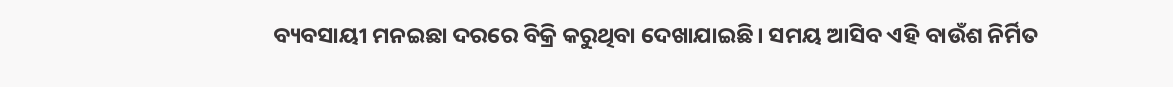ବ୍ୟବସାୟୀ ମନଇଛା ଦରରେ ବିକ୍ରି କରୁଥିବା ଦେଖାଯାଇଛି। ସମୟ ଆସିବ ଏହି ବାଉଁଶ ନିର୍ମିତ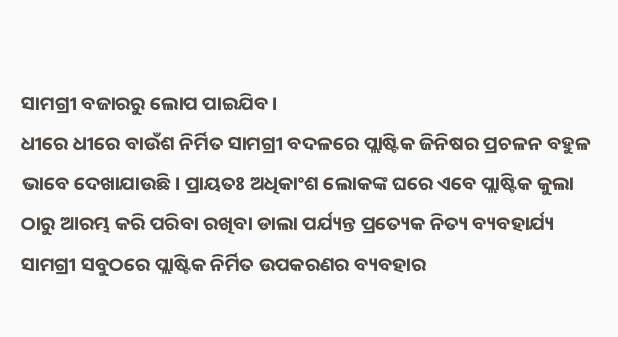ସାମଗ୍ରୀ ବଜାରରୁ ଲୋପ ପାଇଯିବ।
ଧୀରେ ଧୀରେ ବାଉଁଶ ନିର୍ମିତ ସାମଗ୍ରୀ ବଦଳରେ ପ୍ଲାଷ୍ଟିକ ଜିନିଷର ପ୍ରଚଳନ ବହୁଳ ଭାବେ ଦେଖାଯାଉଛି। ପ୍ରାୟତଃ ଅଧିକାଂଶ ଲୋକଙ୍କ ଘରେ ଏବେ ପ୍ଲାଷ୍ଟିକ କୁଲା ଠାରୁ ଆରମ୍ଭ କରି ପରିବା ରଖିବା ଡାଲା ପର୍ଯ୍ୟନ୍ତ ପ୍ରତ୍ୟେକ ନିତ୍ୟ ବ୍ୟବହାର୍ଯ୍ୟ ସାମଗ୍ରୀ ସବୁଠରେ ପ୍ଲାଷ୍ଟିକ ନିର୍ମିତ ଉପକରଣର ବ୍ୟବହାର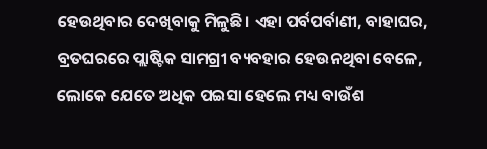ହେଉଥିବାର ଦେଖିବାକୁ ମିଳୁଛି। ଏହା ପର୍ବପର୍ବାଣୀ, ବାହାଘର, ବ୍ରତଘରରେ ପ୍ଲାଷ୍ଟିକ ସାମଗ୍ରୀ ବ୍ୟବହାର ହେଉନଥିବା ବେଳେ, ଲୋକେ ଯେତେ ଅଧିକ ପଇସା ହେଲେ ମଧ୍ୟ ବାଉଁଶ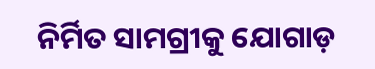ନିର୍ମିତ ସାମଗ୍ରୀକୁ ଯୋଗାଡ଼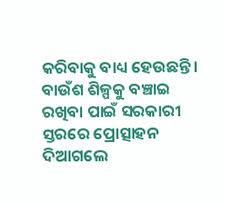କରିବାକୁ ବାଧ୍ୟ ହେଉଛନ୍ତି।
ବାଉଁଶ ଶିଳ୍ପକୁ ବଞ୍ଚାଇ ରଖିବା ପାଇଁ ସରକାରୀ ସ୍ତରରେ ପ୍ରୋତ୍ସାହନ ଦିଆଗଲେ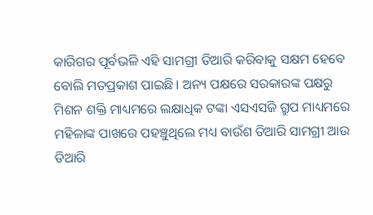କାରିଗର ପୂର୍ବଭଳି ଏହି ସାମଗ୍ରୀ ତିଆରି କରିବାକୁ ସକ୍ଷମ ହେବେ ବୋଲି ମତପ୍ରକାଶ ପାଇଛି। ଅନ୍ୟ ପକ୍ଷରେ ସରକାରଙ୍କ ପକ୍ଷରୁ ମିଶନ ଶକ୍ତି ମାଧ୍ୟମରେ ଲକ୍ଷାଧିକ ଟଙ୍କା ଏସଏସଜି ଗ୍ରୁପ ମାଧ୍ୟମରେ ମହିଳାଙ୍କ ପାଖରେ ପହଞ୍ଚୁଥିଲେ ମଧ୍ୟ ବାଉଁଶ ତିଆରି ସାମଗ୍ରୀ ଆଉ ତିଆରି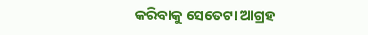କରିବାକୁ ସେତେଟା ଆଗ୍ରହ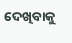ଦେଖିବାକୁ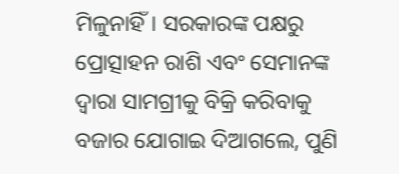ମିଳୁନାହିଁ। ସରକାରଙ୍କ ପକ୍ଷରୁ ପ୍ରୋତ୍ସାହନ ରାଶି ଏବଂ ସେମାନଙ୍କ ଦ୍ୱାରା ସାମଗ୍ରୀକୁ ବିକ୍ରି କରିବାକୁ ବଜାର ଯୋଗାଇ ଦିଆଗଲେ, ପୁଣି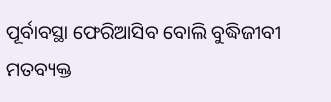ପୂର୍ବାବସ୍ଥା ଫେରିଆସିବ ବୋଲି ବୁଦ୍ଧିଜୀବୀ ମତବ୍ୟକ୍ତ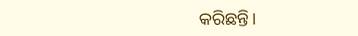କରିଛନ୍ତି।